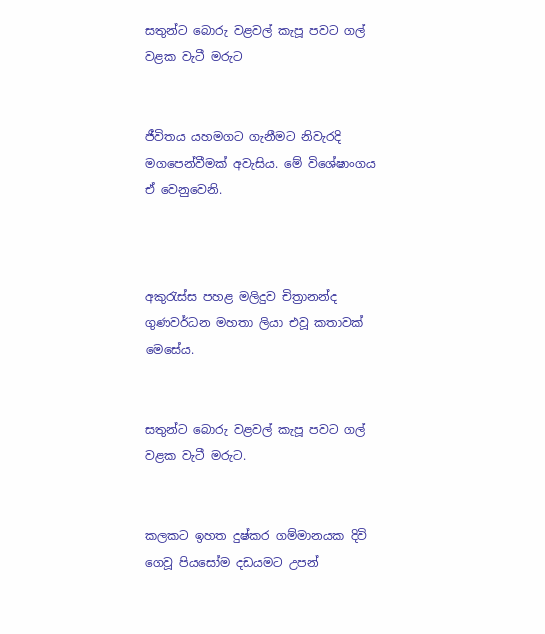සතුන්ට බොරු වළවල් කැපූ පවට ගල් වළක වැටී මරුට


ජීවිතය යහමගට ගැනීමට නිවැරදි මගපෙන්වීමක් අවැසිය. මේ විශේෂාංගය ඒ වෙනුවෙනි.



අකුරැස්ස පහළ මලිදුව චිත්‍රානන්ද ගුණවර්ධන මහතා ලියා එවූ කතාවක් මෙසේය.


සතුන්ට බොරු වළවල් කැපූ පවට ගල් වළක වැටී මරුට.


කලකට ඉහත දුෂ්කර ගම්මානයක දිවි ගෙවූ පියසෝම දඩයමට උපන්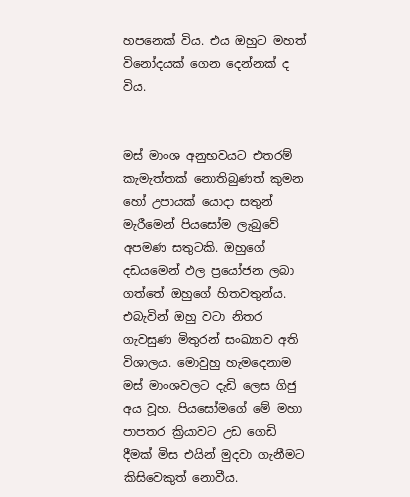හපනෙක් විය. එය ඔහුට මහත් විනෝදයක් ගෙන දෙන්නක් ද විය.


මස් මාංශ අනුභවයට එතරම් කැමැත්තක් නොතිබුණත් කුමන හෝ උපායක් යොදා සතුන් මැරීමෙන් පියසෝම ලැබුවේ අපමණ සතුටකි. ඔහුගේ දඩයමෙන් ඵල ප්‍රයෝජන ලබා ගත්තේ ඔහුගේ හිතවතුන්ය. එබැවින් ඔහු වටා නිතර ගැවසුණ මිතුරන් සංඛ්‍යාව අති විශාලය. මොවුහු හැමදෙනාම මස් මාංශවලට දැඩි ලෙස ගිජු අය වූහ. පියසෝමගේ මේ මහා පාපතර ක්‍රියාවට උඩ ගෙඩි දීමක් මිස එයින් මුදවා ගැනීමට කිසිවෙකුත් නොවීය.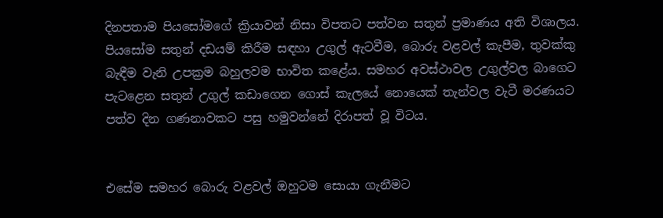දිනපතාම පියසෝමගේ ක්‍රියාවන් නිසා විපතට පත්වන සතුන් ප්‍රමාණය අති විශාලය. පියසෝම සතුන් දඩයම් කිරීම සඳහා උගුල් ඇටවීම, බොරු වළවල් කැපීම, තුවක්කු බැඳීම වැනි උපක්‍රම බහුලවම භාවිත කළේය. සමහර අවස්ථාවල උගුල්වල බාගෙට පැටළෙන සතුන් උගුල් කඩාගෙන ගොස් කැලයේ නොයෙක් තැන්වල වැටී මරණයට පත්ව දින ගණනාවකට පසු හමුවන්නේ දිරාපත් වූ විටය.


එසේම සමහර බොරු වළවල් ඔහුටම සොයා ගැනීමට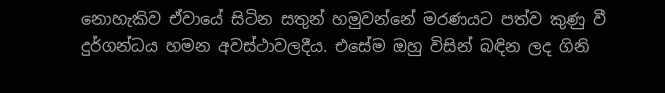නොහැකිව ඒවායේ සිටින සතුන් හමුවන්නේ මරණයට පත්ව කුණු වී දුර්ගන්ධය හමන අවස්ථාවලදීය. එසේම ඔහු විසින් බඳින ලද ගිනි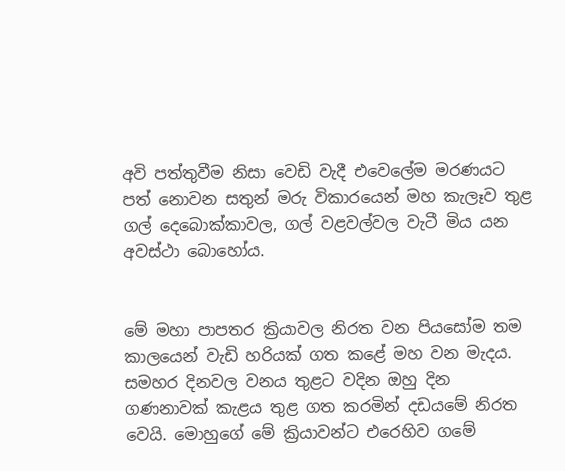අවි පත්තුවීම නිසා වෙඩි වැදී එවෙලේම මරණයට පත් නොවන සතුන් මරු විකාරයෙන් මහ කැලෑව තුළ ගල් දෙබොක්කාවල, ගල් වළවල්වල වැටී මිය යන අවස්ථා බොහෝය.


මේ මහා පාපතර ක්‍රියාවල නිරත වන පියසෝම තම කාලයෙන් වැඩි හරියක් ගත කළේ මහ වන මැදය. සමහර දිනවල වනය තුළට වදින ඔහු දින ගණනාවක් කැළය තුළ ගත කරමින් දඩයමේ නිරත වෙයි. මොහුගේ මේ ක්‍රියාවන්ට එරෙහිව ගමේ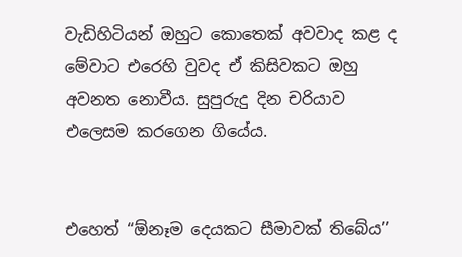වැඩිහිටියන් ඔහුට කොතෙක් අවවාද කළ ද මේවාට එරෙහි වුවද ඒ කිසිවකට ඔහු අවනත නොවීය. සුපුරුදු දින චරියාව එලෙසම කරගෙන ගියේය.


එහෙත් ‘‘ඕනෑම දෙයකට සීමාවක් තිබේය’’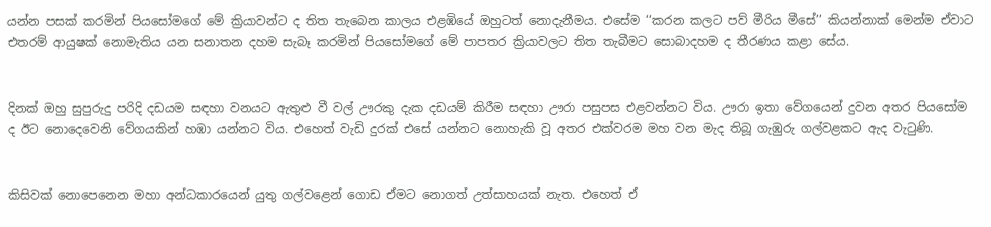යන්න පසක් කරමින් පියසෝමගේ මේ ක්‍රියාවන්ට ද තිත තැබෙන කාලය එළඹියේ ඔහුටත් නොදැනීමය. එසේම ‘‘කරන කලට පව් මීරිය මීසේ’’ කියන්නාක් මෙන්ම ඒවාට එතරම් ආයුෂක් නොමැතිය යන සනාතන දහම සැබෑ කරමින් පියසෝමගේ මේ පාපතර ක්‍රියාවලට තිත තැබීමට සොබාදහම ද තීරණය කළා සේය.


දිනක් ඔහු සුපුරුදු පරිදි දඩයම සඳහා වනයට ඇතුළු වී වල් ඌරකු දැක දඩයම් කිරීම සඳහා ඌරා පසුපස එළවන්නට විය. ඌරා ඉතා වේගයෙන් දුවන අතර පියසෝම ද ඊට නොදෙවෙනි වේගයකින් හඹා යන්නට විය. එහෙත් වැඩි දුරක් එසේ යන්නට නොහැකි වූ අතර එක්වරම මහ වන මැද තිබූ ගැඹුරු ගල්වළකට ඇද වැටුණි.


කිසිවක් නොපෙනෙන මහා අන්ධකාරයෙන් යුතු ගල්වළෙන් ගොඩ ඒමට නොගත් උත්සාහයක් නැත. එහෙත් ඒ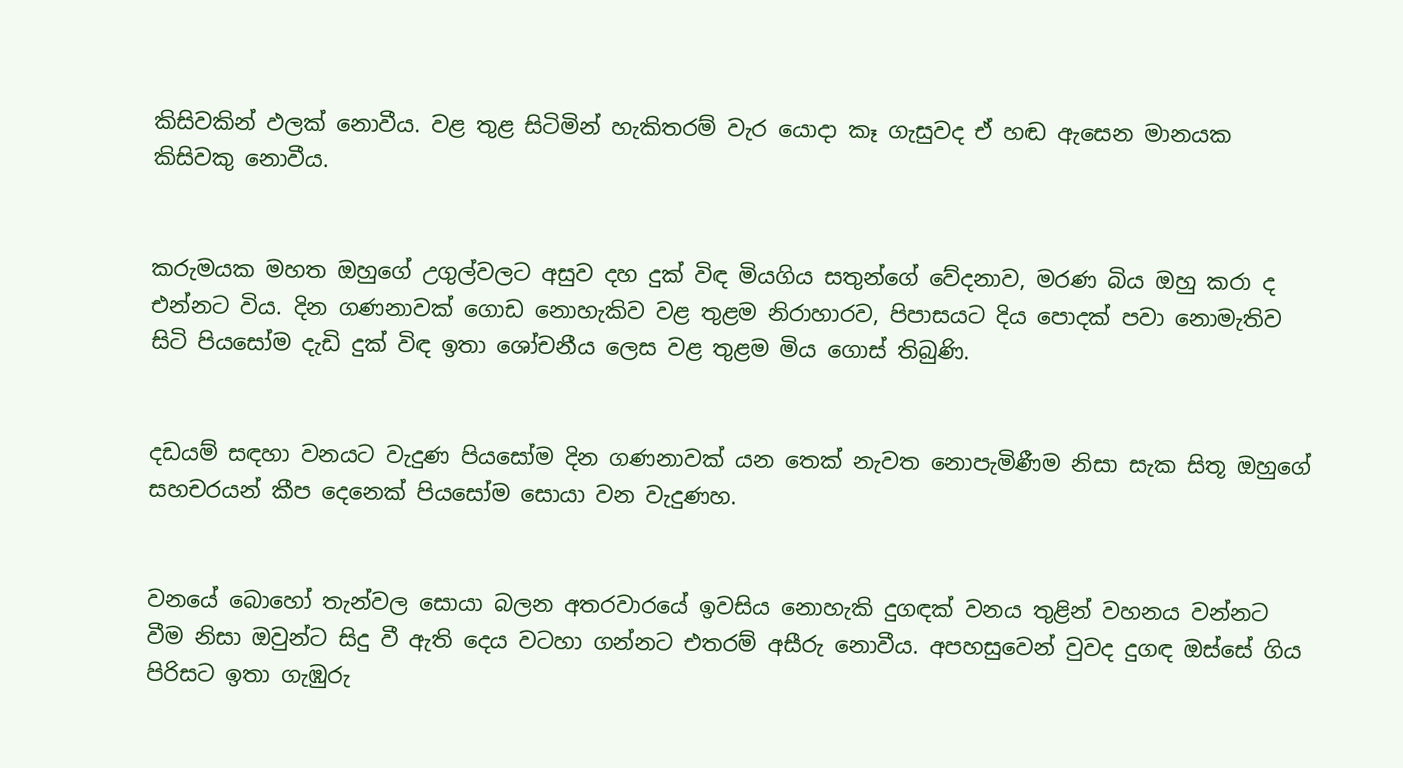කිසිවකින් ඵලක් නොවීය. වළ තුළ සිටිමින් හැකිතරම් වැර යොද‌ා කෑ ගැසුවද ඒ හඬ ඇසෙන මානයක කිසිවකු නොවීය.


කරුමයක මහත ඔහුගේ උගුල්වලට අසුව දහ දුක් විඳ මියගිය සතුන්ගේ වේදනාව, මරණ බිය ඔහු කරා ද එන්නට විය. දින ගණනාවක් ගොඩ නොහැකිව වළ තුළම නිරාහාරව, පිපාසයට දිය පොදක් පවා නොමැතිව සිටි පියසෝම දැඩි දුක් විඳ ඉතා ශෝචනීය ලෙස වළ තුළම මිය ගොස් තිබුණි.


දඩයම් සඳහා වනයට වැදුණ පියසෝම දින ගණනාවක් යන තෙක් නැවත නොපැමිණීම නිසා සැක සිතූ ඔහුගේ සහචරයන් කීප දෙනෙක් පියසෝම සොයා වන වැදුණහ.


වනයේ බොහෝ තැන්වල සොයා බලන අතරවාරයේ ඉවසිය නොහැකි දුගඳක් වනය තුළින් වහනය වන්නට වීම නිසා ඔවුන්ට සිදු වී ඇති දෙය වටහා ගන්නට එතරම් අසීරු නොවීය. අපහසුවෙන් වුවද දුගඳ ඔස්සේ ගිය පිරිසට ඉතා ගැඹුරු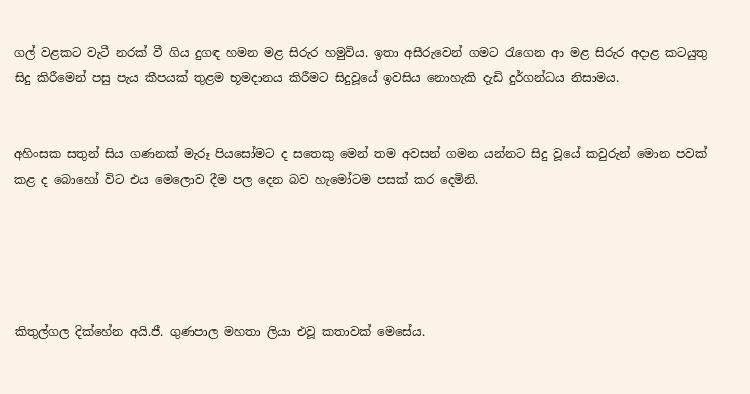ගල් වළකට වැටී නරක් වී ගිය දුගඳ හමන මළ සිරුර හමුවිය. ඉතා අසීරුවෙන් ගමට රැගෙන ආ මළ සිරුර අද‌ාළ කටයුතු සිදු කිරීමෙන් පසු පැය කීපයක් තුළම භූමද‌ානය කිරීමට සිදුවූයේ ඉවසිය නොහැකි දැඩි දුර්ගන්ධය නිසාමය.


අහිංසක සතුන් සිය ගණනක් මැරූ පියසෝමට ද සතෙකු මෙන් තම අවසන් ගමන යන්නට සිදු වූයේ කවුරුන් මොන පවක් කළ ද බොහෝ විට එය මෙලොව දීම පල දෙන බව හැමෝටම පසක් කර දෙමිනි.





කිතුල්ගල දික්හේන අයි.ජී. ගුණපාල මහතා ලියා එවූ කතාවක් මෙසේය.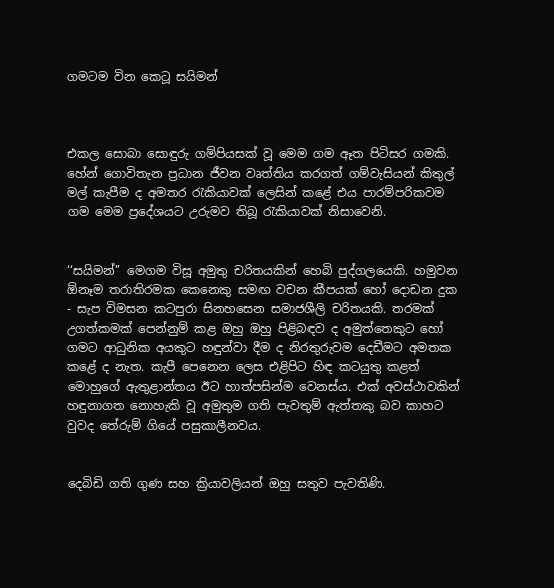ගමටම වින කෙටූ සයිමන්



එකල සොබා සොඳුරු ගම්පියසක් වූ මෙම ගම ඈත පිටිසර ගමකි. හේන් ගොවිතැන ප්‍රධාන ජීවන වෘත්තිය කරගත් ගම්වැසියන් කිතුල් මල් කැපීම ද අමතර රැකියාවක් ලෙසින් කළේ එය පාරම්පරිකවම ගම මෙම ප්‍රදේශයට උරුමව තිබූ රැකියාවක් නිසාවෙනි.


‘‘සයිමන්’’ මෙගම විසූ අමුතු චරිතයකින් හෙබි පුද්ගලයෙකි. හමුවන ඕනෑම තරාතිරමක කෙනෙකු සමඟ වචන කීපයක් හෝ දොඩන දුක - සැප විමසන කටපුරා සිනහසෙන සමාජශීලි චරිතයකි. තරමක් උගත්කමක් පෙන්නුම් කළ ඔහු ඔහු පිළිබඳව ද අමුත්තෙකුට හෝ ගමට ආධුනික අයකුට හඳුන්වා දීම ද නිරතුරුවම දෙඩීමට අමතක කළේ ද නැත. කැපී පෙනෙන ලෙස එළිපිට හිඳ කටයුතු කළත් මොහුගේ ඇතුළාන්තය ඊට හාත්පසින්ම වෙනස්ය. එක් අවස්ථාවකින් හඳුනාගත නොහැකි වූ අමුතුම ගති පැවතුම් ඇත්තකු බව කාහට වුවද තේරුම් ගියේ පසුකාලීනවය.


දෙබිඩි ගති ගුණ සහ ක්‍රියාවලියන් ඔහු සතුව පැවතිණි.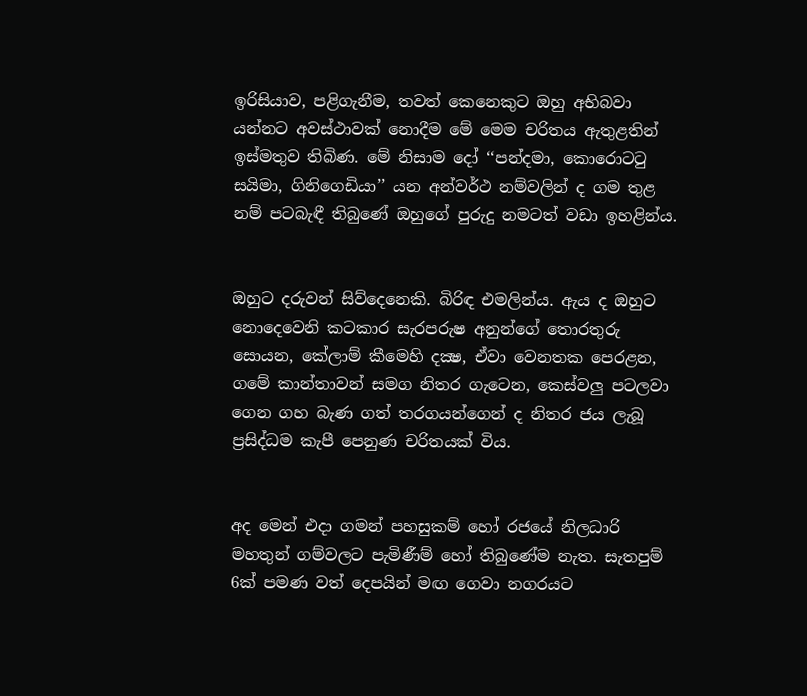ඉරිසියාව, පළිගැනීම, තවත් කෙනෙකුට ඔහු අභිබවා යන්නට අවස්ථාවක් නොදීම මේ මෙම චරිතය ඇතුළතින් ඉස්මතුව තිබිණ. මේ නිසාම දෝ ‘‘පන්දමා, කොරොටටු සයිමා, ගිනිගෙඩියා’’ යන අන්වර්ථ නම්වලින් ද ගම තුළ නම් පටබැඳී තිබුණේ ඔහුගේ පුරුදු නමටත් වඩා ඉහළින්ය.


ඔහුට දරුවන් සිව්දෙනෙකි. බිරිඳ එමලින්ය. ඇය ද ඔහුට නොදෙවෙනි කටකාර සැරපරුෂ අනුන්ගේ තොරතුරු සොයන, කේලාම් කීමෙහි දක්‍ෂ, ඒවා වෙනතක පෙරළන, ගමේ කාන්තාවන් සමග නිතර ගැටෙන, කෙස්වලු පටලවා ගෙන ගහ බැණ ගත් තරගයන්ගෙන් ද නිතර ජය ලැබූ ප්‍රසිද්ධම කැපී පෙනුණ චරිතයක් විය.


අද මෙන් එදා ගමන් පහසුකම් හෝ රජයේ නිලධාරි මහතුන් ගම්වලට පැමිණීම් හෝ තිබුණේම නැත. සැතපුම් 6ක් පමණ වත් දෙපයින් මඟ ගෙවා නගරයට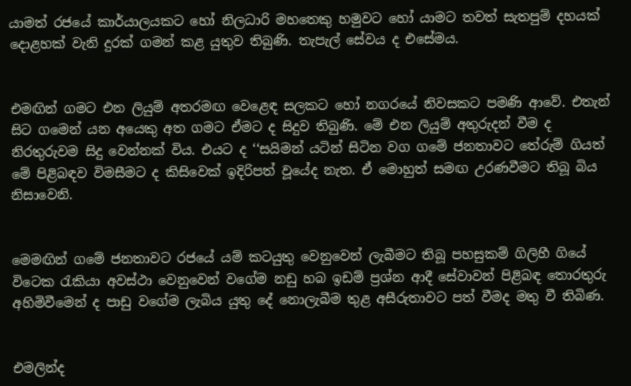යාමත් රජයේ කාර්යාලයකට හෝ නිලධාරි මහතෙකු හමුවට හෝ යාමට තවත් සැතපුම් දහයක් දොළහක් වැනි දුරක් ගමන් කළ යුතුව තිබුණි. තැපැල් සේවය ද එසේමය.


එමඟින් ගමට එන ලියුම් අතරමඟ වෙළෙඳ සලකට හෝ නගරයේ නිවසකට පමණි ආවේ. එතැන් සිට ගමෙන් යන අයෙකු අත ගමට ඒමට ද සිදුව තිබුණි. මේ එන ලියුම් අතුරුදන් වීම ද නිරතුරුවම සිදු වෙන්නක් විය. එයට ද ‘‘සයිමන් යටින් සිටින වග ගමේ ජනතාවට තේරුම් ගියත් මේ පිළිබඳව විමසීමට ද කිසිවෙක් ඉදිරිපත් වූයේද නැත. ඒ මොහුත් සමඟ උරණවීමට තිබූ බිය නිසාවෙනි.


මෙමඟින් ගමේ ජනතාවට රජයේ යම් කටයුතු වෙනුවෙන් ලැබීමට තිබූ පහසුකම් ගිලිහී ගියේ විටෙක රැකියා අවස්ථා වෙනුවෙන් වගේම නඩු හබ ඉඩම් ප්‍රශ්න ආදී සේවාවන් පිළිබඳ තොරතුරු අහිමිවීමෙන් ද පාඩු වගේම ලැබිය යුතු දේ නොලැබීම තුළ අසීරුතාවට පත් වීමද මතු වී තිබිණ.


එමලින්ද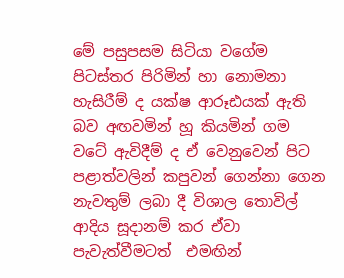මේ පසුපසම සිටියා වගේම පිටස්තර පිරිමින් හා නොමනා හැසිරීම් ද යක්ෂ ආරූඪයක් ඇති බව අඟවමින් හූ කියමින් ගම වටේ ඇවිදීම් ද ඒ වෙනුවෙන් පිට පළාත්වලින් කපුවන් ගෙන්නා ගෙන නැවතුම් ලබා දී විශාල තොවිල් ආදිය සූදානම් කර ඒවා පැවැත්වීමටත්  එමඟින්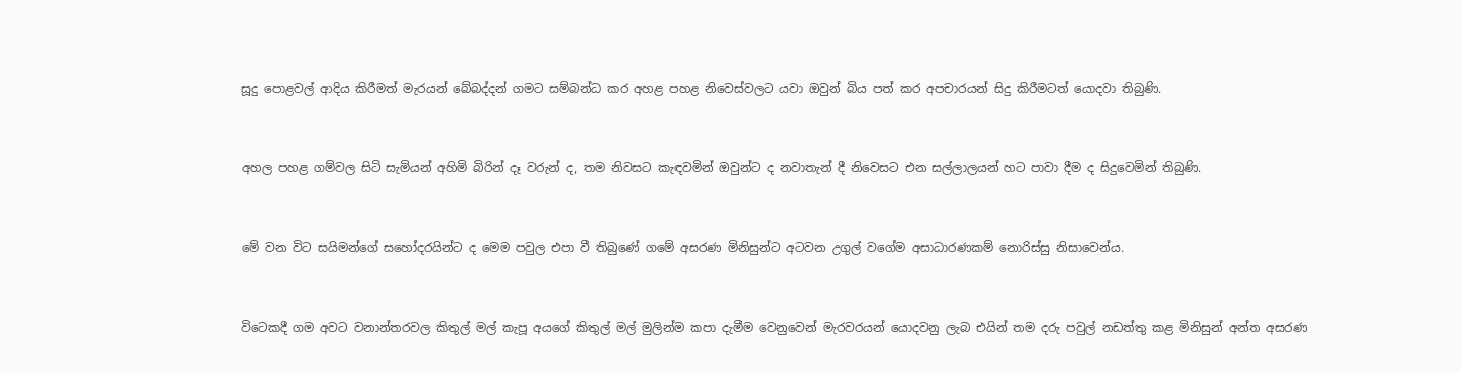සූදු පොළවල් ආදිය කිරීමත් මැරයන් බේබද්දන් ගමට සම්බන්ධ කර අහළ පහළ නිවෙස්වලට යවා ඔවුන් බිය පත් කර අපචාරයන් සිදු කිරීමටත් යොදවා තිබුණි.


අහල පහළ ගම්වල සිටි සැමියන් අහිමි බිරින් දෑ වරුන් ද, තම නිවසට කැඳවමින් ඔවුන්ට ද නවාතැන් දී නිවෙසට එන සල්ලාලයන් හට පාවා දීම ද සිදුවෙමින් තිබුණි.


මේ වන විට සයිමන්ගේ සහෝදරයින්ට ද මෙම පවුල එපා වී තිබුණේ ගමේ අසරණ මිනිසුන්ට අටවන උගුල් වගේම අසාධාරණකම් නොරිස්සු නිසාවෙන්ය.


විටෙකදී ගම අවට වනාන්තරවල කිතුල් මල් කැපූ අයගේ කිතුල් මල් මුලින්ම කපා දැමීම වෙනුවෙන් මැරවරයන් යොදවනු ලැබ එයින් තම දරු පවුල් නඩත්තු කළ මිනිසුන් අන්ත අසරණ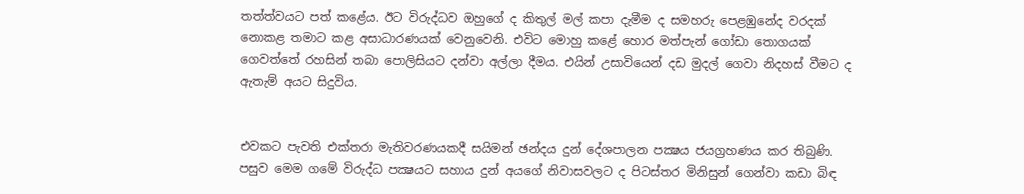තත්ත්වයට පත් කළේය. ඊට විරුද්ධව ඔහුගේ ද කිතුල් මල් කපා දැමීම ද සමහරු පෙළඹුනේද වරදක් නොකළ තමාට කළ අසාධාරණයක් වෙනුවෙනි. එවිට මොහු කළේ හොර මත්පැන් ගෝඩා තොගයක් ගෙවත්තේ රහසින් තබා පොලිසියට දන්වා අල්ලා දීමය. එයින් උසාවියෙන් දඩ මුදල් ගෙවා නිදහස් වීමට ද ඇතැම් අයට සිදුවිය.


එවකට පැවති එක්තරා මැතිවරණයකදී සයිමන් ඡන්දය දුන් දේශපාලන පක්‍ෂය ජයග්‍රහණය කර තිබුණි. පසුව මෙම ගමේ විරුද්ධ පක්‍ෂයට සහාය දුන් අයගේ නිවාසවලට ද පිටස්තර මිනිසුන් ගෙන්වා කඩා බිඳ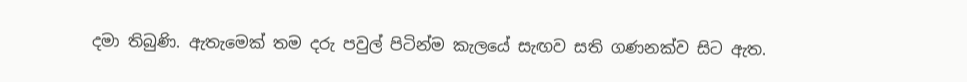දමා තිබුණි. ඇතැමෙක් තම දරු පවුල් පිටින්ම කැලයේ සැඟව සති ගණනක්ව සිට ඇත.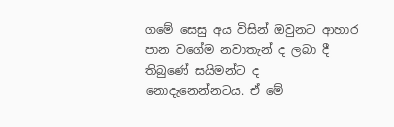ගමේ සෙසු අය විසින් ඔවුනට ආහාර පාන වගේම නවාතැන් ද ලබා දී තිබුණේ සයිමන්ට ද නොදැනෙන්නටය. ඒ මේ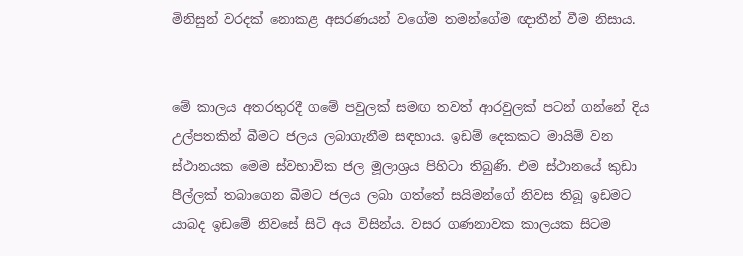මිනිසුන් වරදක් නොකළ අසරණයන් වගේම තමන්ගේම ඥ‌ාතීන් වීම නිසාය.


මේ කාලය අතරතුරදී ගමේ පවුලක් සමඟ තවත් ආරවුලක් පටන් ගන්නේ දිය උල්පතකින් බීමට ජලය ලබාගැනීම සඳහාය. ඉඩම් දෙකකට මායිම් වන ස්ථානයක මෙම ස්වභාවික ජල මූලාශ්‍රය පිහිටා තිබුණි. එම ස්ථානයේ කුඩා පීල්ලක් තබාගෙන බීමට ජලය ලබා ගත්තේ සයිමන්ගේ නිවස තිබූ ඉඩමට යාබද ඉඩමේ නිවසේ සිටි අය විසින්ය. වසර ගණනාවක කාලයක සිටම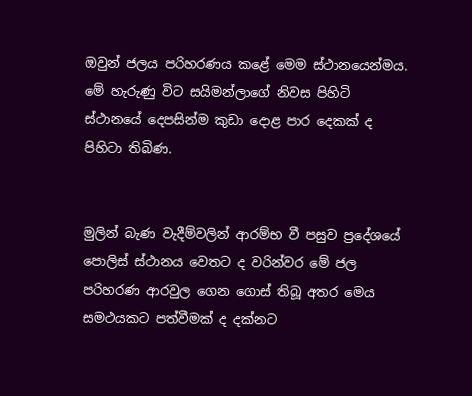ඔවුන් ජලය පරිහරණය කළේ මෙම ස්ථානයෙන්මය. මේ හැරුණු විට සයිමන්ලාගේ නිවස පිහිටි ස්ථානයේ දෙපසින්ම කුඩා දොළ පාර දෙකක් ද පිහිටා තිබිණ.


මුලින් බැණ වැදීම්වලින් ආරම්භ වී පසුව ප්‍රදේශයේ පොලිස් ස්ථානය වෙතට ද වරින්වර මේ ජල පරිහරණ ආරවුල ගෙන ගොස් තිබූ අතර මෙය සමථයකට පත්වීමක් ද දක්නට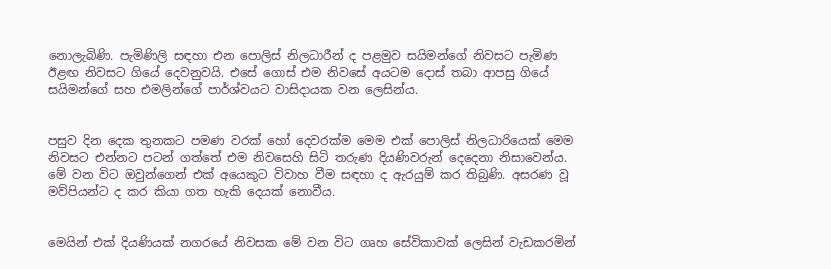නොලැබිණි. පැමිණිලි සඳහා එන පොලිස් නිලධාරීන් ද පළමුව සයිමන්ගේ නිවසට පැමිණ ඊළඟ නිවසට ගියේ දෙවනුවයි. එසේ ගොස් එම නිවසේ අයටම දොස් තබා ආපසු ගියේ සයිමන්ගේ සහ එමලින්ගේ පාර්ශ්වයට වාසිදායක වන ලෙසින්ය.


පසුව දින දෙක තුනකට පමණ වරක් හෝ දෙවරක්ම මෙම එක් පොලිස් නිලධාරියෙක් මෙම නිවසට එන්නට පටන් ගත්තේ එම නිවසෙහි සිටි තරුණ දියණිවරුන් දෙදෙනා නිසාවෙන්ය. මේ වන විට ඔවුන්ගෙන් එක් අයෙකුට විවාහ වීම සඳහා ද ඇරයුම් කර තිබුණි. අසරණ වූ මව්පියන්ට ද කර කියා ගත හැකි දෙයක් නොවීය.


මෙයින් එක් දියණියක් නගරයේ නිවසක මේ වන විට ගෘහ සේවිකාවක් ලෙසින් වැඩකරමින්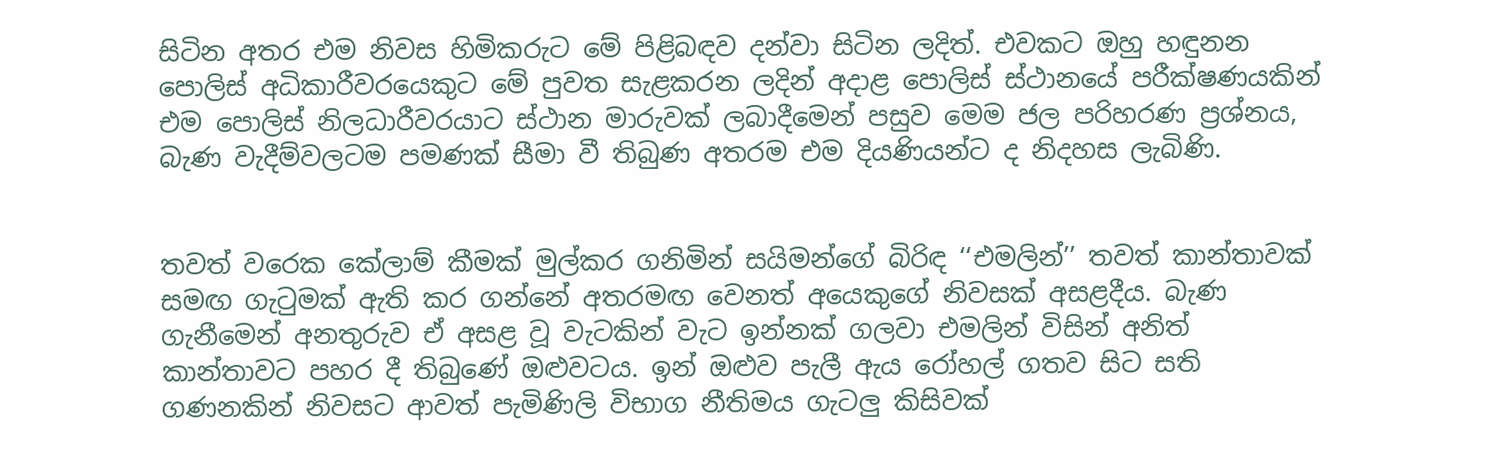සිටින අතර එම නිවස හිමිකරුට මේ පිළිබඳව දන්වා සිටින ලදිත්. එවකට ඔහු හඳුනන පොලිස් අධිකාරීවරයෙකුට මේ පුවත සැළකරන ලදින් අදාළ පොලිස් ස්ථානයේ පරීක්ෂණයකින් එම පොලිස් නිලධාරීවරයාට ස්ථාන මාරුවක් ලබාදීමෙන් පසුව මෙම ජල පරිහරණ ප්‍රශ්නය, බැණ වැදීම්වලටම පමණක් සීමා වී තිබුණ අතරම එම දියණියන්ට ද නිදහස ලැබිණි.


තවත් වරෙක කේලාම් කීමක් මුල්කර ගනිමින් සයිමන්ගේ බිරිඳ ‘‘එමලින්’’ තවත් කාන්තාවක් සමඟ ගැටුමක් ඇති කර ගන්නේ අතරමඟ වෙනත් අයෙකුගේ නිවසක් අසළදීය. බැණ ගැනීමෙන් අනතුරුව ඒ අසළ වූ වැටකින් වැට ඉන්නක් ගලවා එමලින් විසින් අනිත් කාන්තාවට පහර දී තිබුණේ ඔළුවටය. ඉන් ඔළුව පැලී ඇය රෝහල් ගතව සිට සති ගණනකින් නිවසට ආවත් පැමිණිලි විභාග නීතිමය ගැටලු කිසිවක්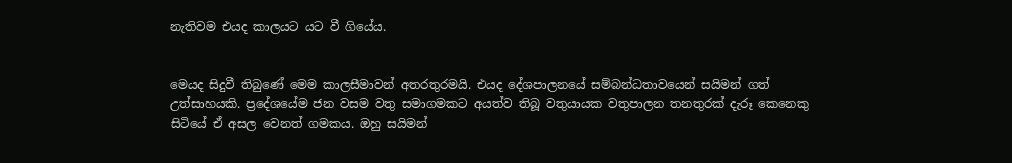නැතිවම එයද කාලයට යට වී ගියේය.


මෙයද සිදුවී තිබුණේ මෙම කාලසීමාවන් අතරතුරමයි. එයද දේශපාලනයේ සම්බන්ධතාවයෙන් සයිමන් ගත් උත්සාහයකි. ප්‍රදේශයේම ජන වසම වතු සමාගමකට අයත්ව තිබූ වතුයායක වතුපාලන තනතුරක් දැරූ කෙනෙකු සිටියේ ඒ අසල වෙනත් ගමකය. ඔහු සයිමන්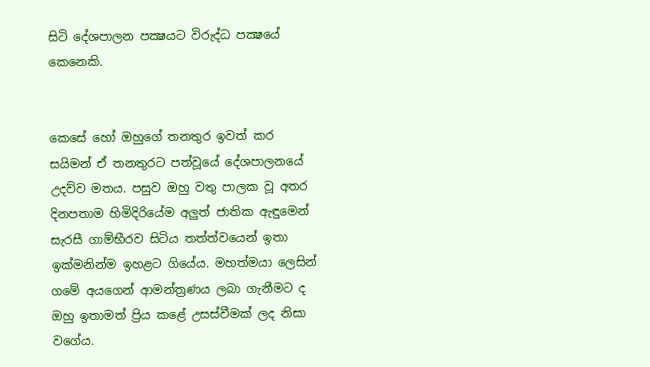සිටි දේශපාලන පක්‍ෂයට විරුද්ධ පක්‍ෂයේ කෙනෙකි.


කෙසේ හෝ ඔහුගේ තනතුර ඉවත් කර සයිමන් ඒ තනතුරට පත්වූයේ දේශපාලනයේ උදව්ව මතය. පසුව ඔහු වතු පාලක වූ අතර දිනපතාම හිමිදිරියේම අලුත් ජාතික ඇඳුමෙන් සැරසී ගාම්භීරව සිටිය තත්ත්වයෙන් ඉතා ඉක්මනින්ම ඉහළට ගියේය. මහත්මයා ලෙසින් ගමේ අයගෙන් ආමන්ත්‍රණය ලබා ගැනීමට ද ඔහු ඉතාමත් ප්‍රිය කළේ උසස්වීමක් ලද නිසා වගේය.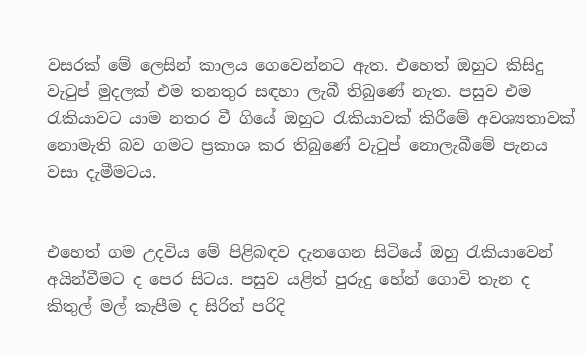වසරක් මේ ලෙසින් කාලය ගෙවෙන්නට ඇත. එහෙත් ඔහුට කිසිදු වැටුප් මුදලක් එම තනතුර සඳහා ලැබී තිබුණේ නැත. පසුව එම රැකියාවට යාම නතර වී ගියේ ඔහුට රැකියාවක් කිරීමේ අවශ්‍යතාවක් නොමැති බව ගමට ප්‍රකාශ කර තිබුණේ වැටුප් නොලැබීමේ පැනය වසා දැමීමටය.


එහෙත් ගම උදවිය මේ පිළිබඳව දැනගෙන සිටියේ ඔහු රැකියාවෙන් අයින්වීමට ද පෙර සිටය. පසුව යළිත් පුරුදු හේන් ගොවි තැන ද කිතුල් මල් කැපීම ද සිරිත් පරිදි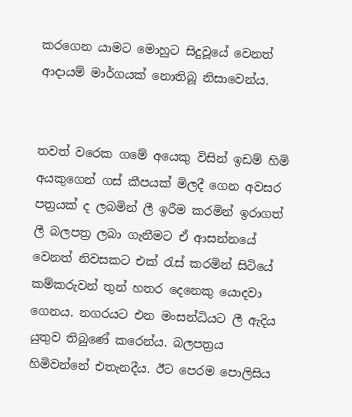කරගෙන යාමට මොහුට සිදුවූයේ වෙනත් ආද‌ායම් මාර්ගයක් නොතිබූ නිසාවෙන්ය.


තවත් වරෙක ගමේ අයෙකු විසින් ඉඩම් හිමි අයකුගෙන් ගස් කීපයක් මිලදී ගෙන අවසර පත්‍රයක් ද ලබමින් ලී ඉරීම කරමින් ඉරාගත් ලී බලපත්‍ර ලබා ගැනීමට ඒ ආසන්නයේ වෙනත් නිවසකට එක් රැස් කරමින් සිටියේ කම්කරුවන් තුන් හතර දෙනෙකු යොදවා ගෙනය. නගරයට එන මංසන්ධියට ලී ඇදිය යුතුව තිබුණේ කරෙන්ය. බලපත්‍රය හිමිවන්නේ එතැනදීය. ඊට පෙරම පොලිසිය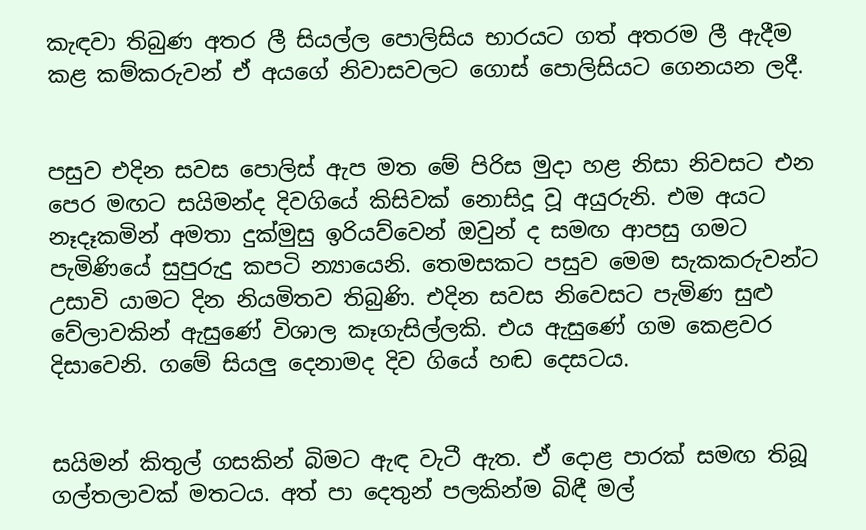කැඳවා තිබුණ අතර ලී සියල්ල පොලිසිය භාරයට ගත් අතරම ලී ඇදීම කළ කම්කරුවන් ඒ අයගේ නිවාසවලට ගොස් පොලිසියට ගෙනයන ලදී.


පසුව එදින සවස පොලිස් ඇප මත මේ පිරිස මුදා හළ නිසා නිවසට එන පෙර මඟට සයිමන්ද දිවගියේ කිසිවක් නොසිදූ වූ අයුරුනි. එම අයට නෑදෑකමින් අමතා දුක්මුසු ඉරියව්වෙන් ඔවුන් ද සමඟ ආපසු ගමට පැමිණියේ සුපුරුදු කපටි න්‍යායෙනි. තෙමසකට පසුව මෙම සැකකරුවන්ට උසාවි යාමට දින නියමිතව තිබුණි. එදින සවස නිවෙසට පැමිණ සුළු වේලාවකින් ඇසුණේ විශාල කෑගැසිල්ලකි. එය ඇසුණේ ගම කෙළවර දිසාවෙනි. ගමේ සියලු දෙනාමද දිව ගියේ හඬ දෙසටය.


සයිමන් කිතුල් ගසකින් බිමට ඇඳ වැටී ඇත. ඒ දොළ පාරක් සමඟ තිබූ ගල්තලාවක් මතටය. අත් පා දෙතුන් පලකින්ම බිඳී මල්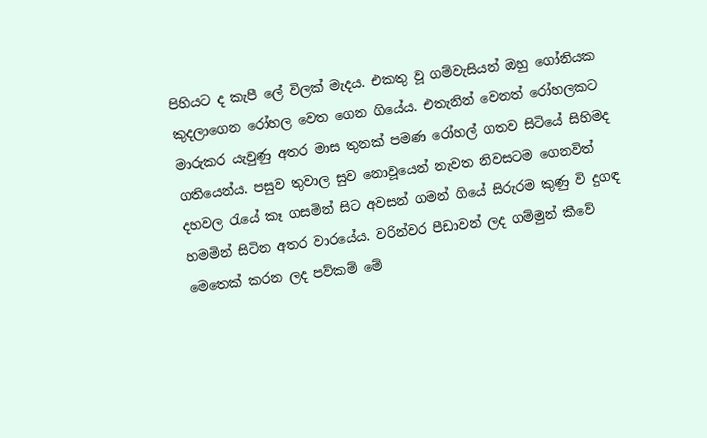පිහියට ද කැපී ලේ විලක් මැදය. එකතු වූ ගම්වැසියන් ඔහු ගෝනියක කුදලාගෙන රෝහල වෙත ගෙන ගියේය. එතැනින් වෙනත් රෝහලකට මාරුකර යැවුණු අතර මාස තුනක් පමණ රෝහල් ගතව සිටියේ සිහිමද ගතියෙන්ය. පසුව තුවාල සුව නොවූයෙන් නැවත නිවසටම ගෙනවිත් දහවල රැයේ කෑ ගසමින් සිට අවසන් ගමන් ගියේ සිරුරම කුණු වි දුගඳ හමමින් සිටින අතර වාරයේය. වරින්වර පීඩාවන් ලද ගම්මුන් කීවේ මෙතෙක් කරන ලද පව්කම් මේ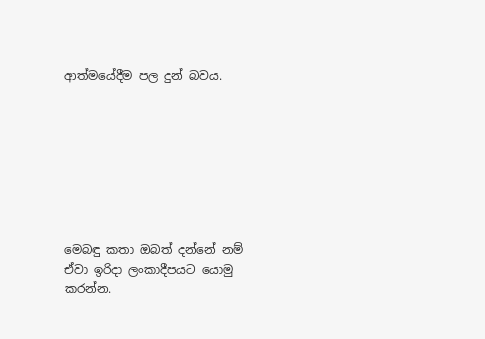ආත්මයේදීම පල දුන් බවය.








මෙබඳු කතා ඔබත් දන්නේ නම් ඒවා ඉරිදා ලංකාදීපයට යොමු කරන්න.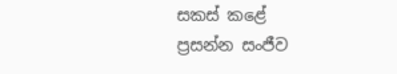සකස් කළේ
ප්‍රසන්න සංජීව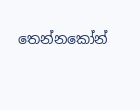තෙන්නකෝන්